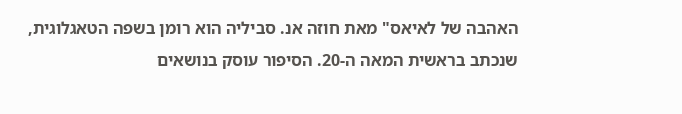האהבה של לאיאס" מאת חוזה אנ. סביליה הוא רומן בשפה הטאגלוגית, שנכתב בראשית המאה ה-20. הסיפור עוסק בנושאים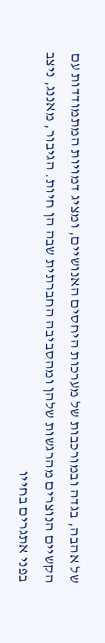של אהבה, בגדה ובמורכבות של מערכות היחסים האנושיים, ומציג דמויות המתמודדות עם הקשיים הנוצרים מהרגשות שלהן ומהסביבה החברתית שבה הן חיות. הגיבור, מאננג, ניצב בפני אתגרים בחייו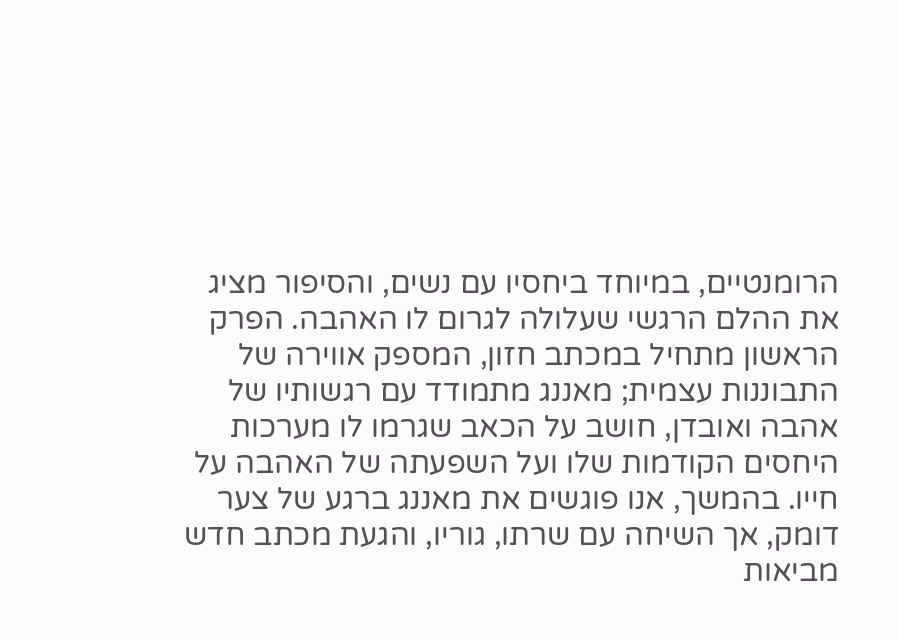הרומנטיים, במיוחד ביחסיו עם נשים, והסיפור מציג את ההלם הרגשי שעלולה לגרום לו האהבה. הפרק הראשון מתחיל במכתב חזון, המספק אווירה של התבוננות עצמית; מאננג מתמודד עם רגשותיו של אהבה ואובדן, חושב על הכאב שגרמו לו מערכות היחסים הקודמות שלו ועל השפעתה של האהבה על חייו. בהמשך, אנו פוגשים את מאננג ברגע של צער דומק, אך השיחה עם שרתו, גוריו, והגעת מכתב חדש מביאות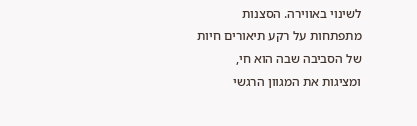לשינוי באווירה. הסצנות מתפתחות על רקע תיאורים חיות של הסביבה שבה הוא חי, ומציגות את המגוון הרגשי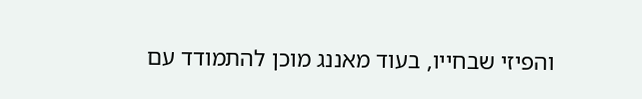והפיזי שבחייו, בעוד מאננג מוכן להתמודד עם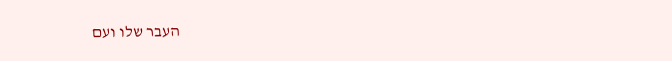העבר שלו ועם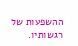ההשפעות של רגשותיו.